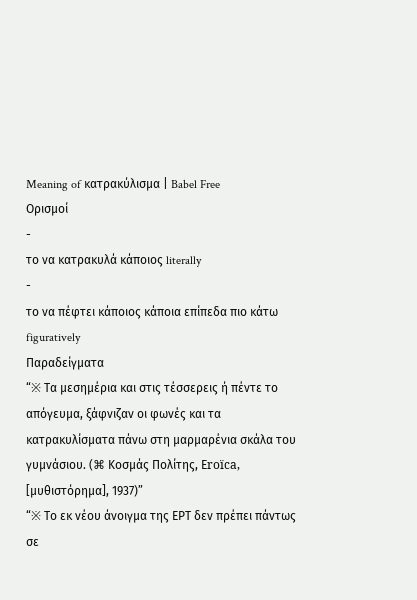Meaning of κατρακύλισμα | Babel Free
Ορισμοί
-
το να κατρακυλά κάποιος literally
-
το να πέφτει κάποιος κάποια επίπεδα πιο κάτω figuratively
Παραδείγματα
“※ Τα μεσημέρια και στις τέσσερεις ή πέντε το απόγευμα, ξάφνιζαν οι φωνές και τα κατρακυλίσματα πάνω στη μαρμαρένια σκάλα του γυμνάσιου. (⌘ Κοσμάς Πολίτης, Εroïca, [μυθιστόρημα], 1937)”
“※ Το εκ νέου άνοιγμα της ΕΡΤ δεν πρέπει πάντως σε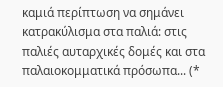καμιά περίπτωση να σημάνει κατρακύλισμα στα παλιά: στις παλιές αυταρχικές δομές και στα παλαιοκομματικά πρόσωπα... (*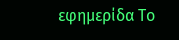εφημερίδα Το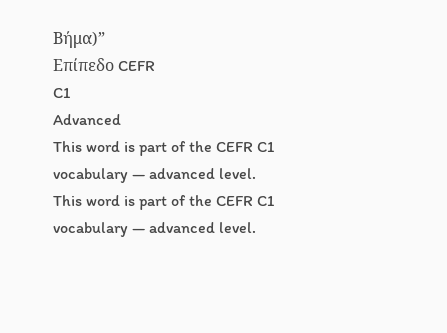Βήμα)”
Επίπεδο CEFR
C1
Advanced
This word is part of the CEFR C1 vocabulary — advanced level.
This word is part of the CEFR C1 vocabulary — advanced level.